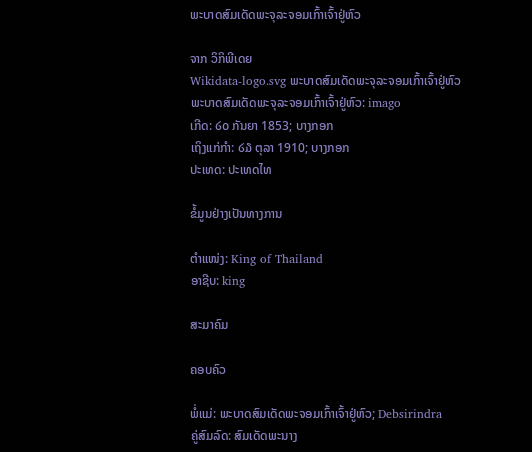ພະບາດສົມເດັດພະຈຸລະຈອມເກົ້າເຈົ້າຢູ່ຫົວ

ຈາກ ວິກິພີເດຍ
Wikidata-logo.svg ພະບາດສົມເດັດພະຈຸລະຈອມເກົ້າເຈົ້າຢູ່ຫົວ
ພະບາດສົມເດັດພະຈຸລະຈອມເກົ້າເຈົ້າຢູ່ຫົວ: imago
ເກີດ: ໒໐ ກັນຍາ 1853; ບາງກອກ
ເຖິງແກ່ກຳ: ໒໓ ຕຸລາ 1910; ບາງກອກ
ປະເທດ: ປະເທດໄທ

ຂໍ້ມູນຢ່າງເປັນທາງການ

ຕຳແໜ່ງ: King of Thailand
ອາຊີບ: king

ສະມາຄົມ

ຄອບຄົວ

ພໍ່ແມ່: ພະບາດສົມເດັດພະຈອມເກົ້າເຈົ້າຢູ່ຫົວ; Debsirindra
ຄູ່ສົມລົດ: ສົມເດັດພະນາງ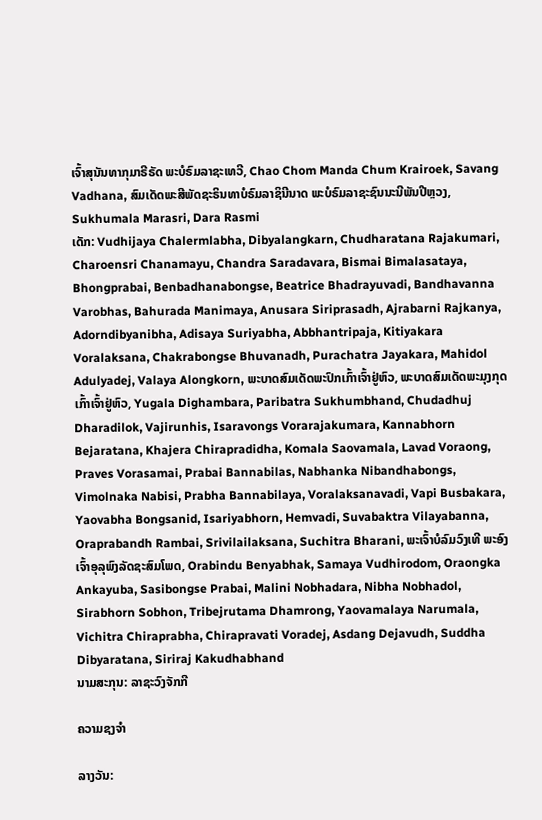ເຈົ້າສຸນັນທາກຸມາຣີຣັດ ພະບໍຣົມລາຊະເທວີ, Chao Chom Manda Chum Krairoek, Savang Vadhana, ສົມເດັດພະສີພັດຊະຣິນທາບໍຣົມລາຊິນີນາດ ພະບໍຣົມລາຊະຊົນນະນີພັນປີຫຼວງ, Sukhumala Marasri, Dara Rasmi
ເດັກ: Vudhijaya Chalermlabha, Dibyalangkarn, Chudharatana Rajakumari, Charoensri Chanamayu, Chandra Saradavara, Bismai Bimalasataya, Bhongprabai, Benbadhanabongse, Beatrice Bhadrayuvadi, Bandhavanna Varobhas, Bahurada Manimaya, Anusara Siriprasadh, Ajrabarni Rajkanya, Adorndibyanibha, Adisaya Suriyabha, Abbhantripaja, Kitiyakara Voralaksana, Chakrabongse Bhuvanadh, Purachatra Jayakara, Mahidol Adulyadej, Valaya Alongkorn, ພະບາດສົມເດັດພະປົກເກົ້າເຈົ້າຢູ່ຫົວ, ພະບາດສົມເດັດພະມຸງກຸດເກົ້າເຈົ້າຢູ່ຫົວ, Yugala Dighambara, Paribatra Sukhumbhand, Chudadhuj Dharadilok, Vajirunhis, Isaravongs Vorarajakumara, Kannabhorn Bejaratana, Khajera Chirapradidha, Komala Saovamala, Lavad Voraong, Praves Vorasamai, Prabai Bannabilas, Nabhanka Nibandhabongs, Vimolnaka Nabisi, Prabha Bannabilaya, Voralaksanavadi, Vapi Busbakara, Yaovabha Bongsanid, Isariyabhorn, Hemvadi, Suvabaktra Vilayabanna, Oraprabandh Rambai, Srivilailaksana, Suchitra Bharani, ພະເຈົ້າບໍລົມວົງເທີ ພະອົງເຈົ້າອຸລຸພົງລັດຊະສົມໂພດ, Orabindu Benyabhak, Samaya Vudhirodom, Oraongka Ankayuba, Sasibongse Prabai, Malini Nobhadara, Nibha Nobhadol, Sirabhorn Sobhon, Tribejrutama Dhamrong, Yaovamalaya Narumala, Vichitra Chiraprabha, Chirapravati Voradej, Asdang Dejavudh, Suddha Dibyaratana, Siriraj Kakudhabhand
ນາມສະກຸນ: ລາຊະວົງຈັກກີ

ຄວາມຊງຈຳ

ລາງວັນ: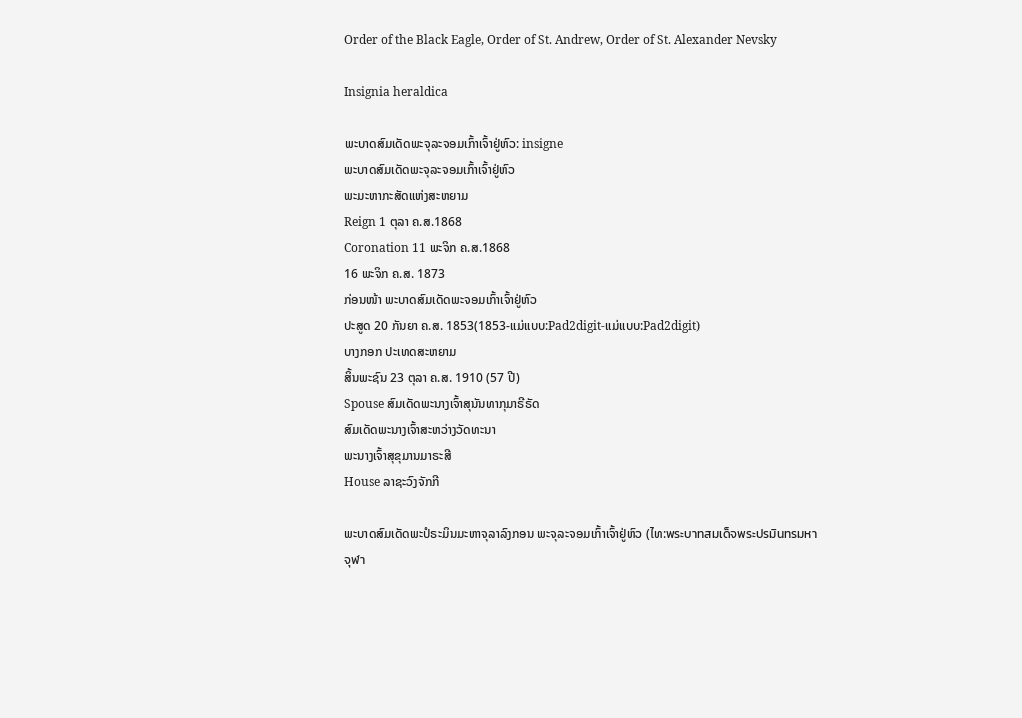Order of the Black Eagle, Order of St. Andrew, Order of St. Alexander Nevsky

Insignia heraldica

ພະບາດສົມເດັດພະຈຸລະຈອມເກົ້າເຈົ້າຢູ່ຫົວ: insigne
ພະບາດສົມເດັດພະຈຸລະຈອມເກົ້າເຈົ້າຢູ່ຫົວ
ພະມະຫາກະສັດແຫ່ງສະຫຍາມ
Reign 1 ຕຸລາ ຄ.ສ.1868
Coronation 11 ພະຈິກ ຄ.ສ.1868
16 ພະຈິກ ຄ.ສ. 1873
ກ່ອນໜ້າ ພະບາດສົມເດັດພະຈອມເກົ້າເຈົ້າຢູ່ຫົວ
ປະສູດ 20 ກັນຍາ ຄ.ສ. 1853(1853-ແມ່ແບບ:Pad2digit-ແມ່ແບບ:Pad2digit)
ບາງກອກ ປະເທດສະຫຍາມ
ສິ້ນພະຊົນ 23 ຕຸລາ ຄ.ສ. 1910 (57 ປີ)
Spouse ສົມເດັດພະນາງເຈົ້າສຸນັນທາກຸມາຣີຣັດ
ສົມເດັດພະນາງເຈົ້າສະຫວ່າງວັດທະນາ
ພະນາງເຈົ້າສຸຂຸມານມາຣະສີ
House ລາຊະວົງຈັກກີ

ພະບາດສົມເດັດພະປໍຣະມິນມະຫາຈຸລາລົງກອນ ພະຈຸລະຈອມເກົ້າເຈົ້າຢູ່ຫົວ (ໄທ:พระบาทสมเด็จพระปรมินทรมหาจุฬา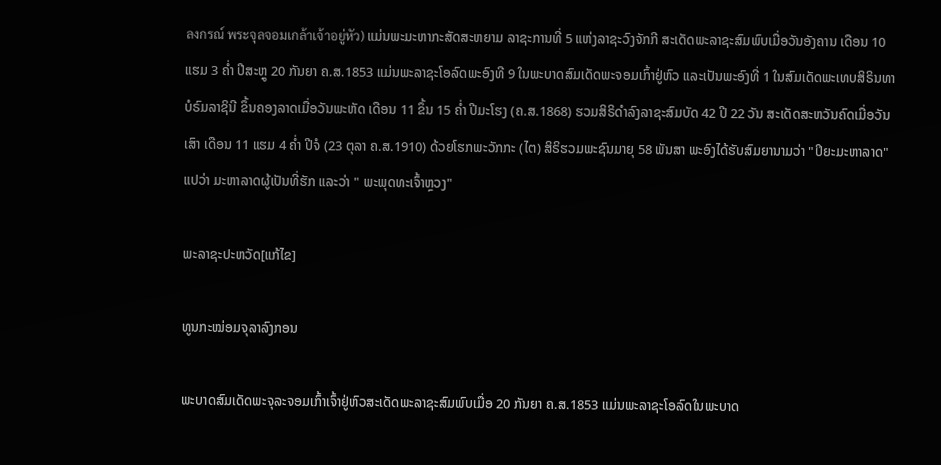ลงกรณ์ พระจุลจอมเกล้าเจ้าอยู่หัว) ແມ່ນພະມະຫາກະສັດສະຫຍາມ ລາຊະການທີ່ 5 ແຫ່ງລາຊະວົງຈັກກີ ສະເດັດພະລາຊະສົມພົບເມື່ອວັນອັງຄານ ເດືອນ 10 ແຮມ 3 ຄ່ຳ ປີສະຫຼູ 20 ກັນຍາ ຄ.ສ.1853 ແມ່ນພະລາຊະໂອລົດພະອົງທີ 9 ໃນພະບາດສົມເດັດພະຈອມເກົ້າຢູ່ຫົວ ແລະເປັນພະອົງທີ່ 1 ໃນສົມເດັດພະເທບສິຣິນທາບໍຣົມລາຊິນີ ຂຶ້ນຄອງລາດເມື່ອວັນພະຫັດ ເດືອນ 11 ຂຶ້ນ 15 ຄ່ຳ ປີມະໂຮງ (ຄ.ສ.1868) ຮວມສິຣິດຳລົງລາຊະສົມບັດ 42 ປີ 22 ວັນ ສະເດັດສະຫວັນຄົດເມື່ອວັນເສົາ ເດືອນ 11 ແຮມ 4 ຄ່ຳ ປີຈໍ (23 ຕຸລາ ຄ.ສ.1910) ດ້ວຍໂຮກພະວັກກະ (ໄຕ) ສິຣິຮວມພະຊົນມາຍຸ 58 ພັນສາ ພະອົງໄດ້ຮັບສົມຍານາມວ່າ "ປິຍະມະຫາລາດ"ແປວ່າ ມະຫາລາດຜູ້ເປັນທີ່ຮັກ ແລະວ່າ " ພະພຸດທະເຈົ້າຫຼວງ"

ພະລາຊະປະຫວັດ[ແກ້ໄຂ]

ທູນກະໝ່ອມຈຸລາລົງກອນ

ພະບາດສົມເດັດພະຈຸລະຈອມເກົ້າເຈົ້າຢູ່ຫົວສະເດັດພະລາຊະສົມພົບເມື່ອ 20 ກັນຍາ ຄ.ສ.1853 ແມ່ນພະລາຊະໂອລົດໃນພະບາດ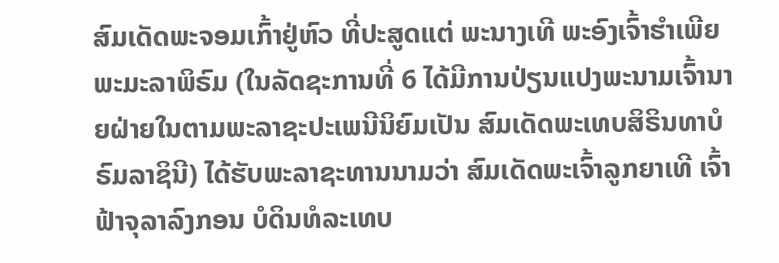ສົມເດັດພະຈອມເກົ້າຢູ່ຫົວ ທີ່ປະສູດແຕ່ ພະນາງເທີ ພະອົງເຈົ້າຮຳເພີຍພະມະລາພິຣົມ (ໃນລັດຊະການທີ່ 6 ໄດ້ມີການປ່ຽນແປງພະນາມເຈົ້ານາຍຝ່າຍໃນຕາມພະລາຊະປະເພນີນິຍົມເປັນ ສົມເດັດພະເທບສິຣິນທາບໍຣົມລາຊິນີ) ໄດ້ຮັບພະລາຊະທານນາມວ່າ ສົມເດັດພະເຈົ້າລູກຍາເທີ ເຈົ້າຟ້າຈຸລາລົງກອນ ບໍດິນທໍລະເທບ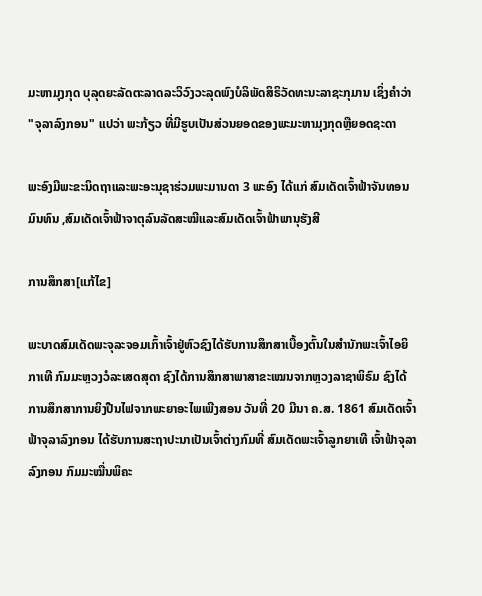ມະຫາມຸງກຸດ ບຸລຸດຍະລັດຕະລາດລະວິວົງວະລຸດພົງບໍລິພັດສິຣິວັດທະນະລາຊະກຸມານ ເຊິ່ງຄຳວ່າ "ຈຸລາລົງກອນ" ແປວ່າ ພະກ້ຽວ ທີ່ມີຮູບເປັນສ່ວນຍອດຂອງພະມະຫາມຸງກຸດຫຼືຍອດຊະດາ

ພະອົງມີພະຂະນິດຖາແລະພະອະນຸຊາຮ່ວມພະມານດາ 3 ພະອົງ ໄດ້ແກ່ ສົມເດັດເຈົ້າຟ້າຈັນທອນມົນທົນ ,ສົມເດັດເຈົ້າຟ້າຈາຕຸລົນລັດສະໝີແລະສົມເດັດເຈົ້າຟ້າພານຸຮັງສີ

ການສຶກສາ[ແກ້ໄຂ]

ພະບາດສົມເດັດພະຈຸລະຈອມເກົ້າເຈົ້າຢູ່ຫົວຊົງໄດ້ຮັບການສຶກສາເບື້ອງຕົ້ນໃນສຳນັກພະເຈົ້າໄອຍິກາເທີ ກົມມະຫຼວງວໍລະເສດສຸດາ ຊົງໄດ້ການສຶກສາພາສາຂະເໝນຈາກຫຼວງລາຊາພິຣົມ ຊົງໄດ້ການສຶກສາການຍິງປືນໄຟຈາກພະຍາອະໄພເພີງສອນ ວັນທີ່ 20 ມີນາ ຄ.ສ. 1861 ສົມເດັດເຈົ້າຟ້າຈຸລາລົງກອນ ໄດ້ຮັບການສະຖາປະນາເປັນເຈົ້າຕ່າງກົມທີ່ ສົມເດັດພະເຈົ້າລູກຍາເທີ ເຈົ້າຟ້າຈຸລາລົງກອນ ກົມມະໝື່ນພິຄະ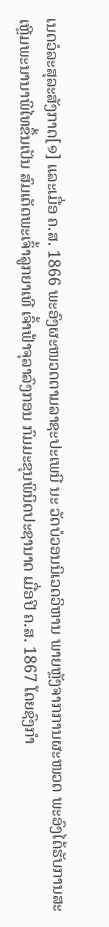ເນດວໍລະສຸລະສັງກາດ[໑] ແລະເມື່ອ ຄ.ສ. 1866 ພະອົງຜະໜວດຕາມລາຊະປະເພນີ ນະ ວັດບໍວອນນິເວດວິຫານ ພາຍຫຼັງຈາກການຜະໜວດ ພະອົງໄດ້ຮັບການສະເຫຼີມພະນານາພິໄທຂຶ້ນເປັນ ສົມເດັດພະເຈົ້າລູກຍາເທີ ເຈົ້າຟ້າຈຸລາລົງກອນ ກົມມະຂຸນພິນິດປະຊານາດ ເມື່ອປີ ຄ.ສ. 1867 ໂດຍຊົງກຳ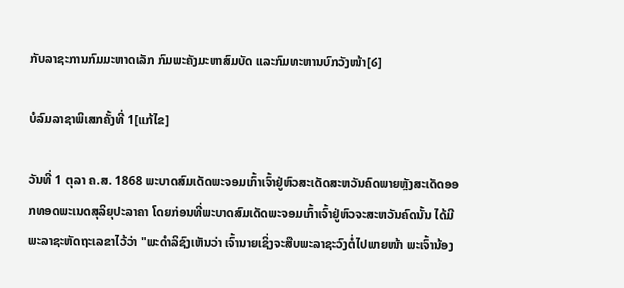ກັບລາຊະການກົມມະຫາດເລັກ ກົມພະຄັງມະຫາສົມບັດ ແລະກົມທະຫານບົກວັງໜ້າ[໒]

ບໍລົມລາຊາພິເສກຄັ້ງທີ່ 1[ແກ້ໄຂ]

ວັນທີ່ 1 ຕຸລາ ຄ.ສ. 1868 ພະບາດສົມເດັດພະຈອມເກົ້າເຈົ້າຢູ່ຫົວສະເດັດສະຫວັນຄົດພາຍຫຼັງສະເດັດອອກທອດພະເນດສຸລິຍຸປະລາຄາ ໂດຍກ່ອນທີ່ພະບາດສົມເດັດພະຈອມເກົ້າເຈົ້າຢູ່ຫົວຈະສະຫວັນຄົດນັ້ນ ໄດ້ມີພະລາຊະຫັດຖະເລຂາໄວ້ວ່າ "ພະດຳລິຊົງເຫັນວ່າ ເຈົ້ານາຍເຊິ່ງຈະສືບພະລາຊະວົງຕໍ່ໄປພາຍໜ້າ ພະເຈົ້ານ້ອງ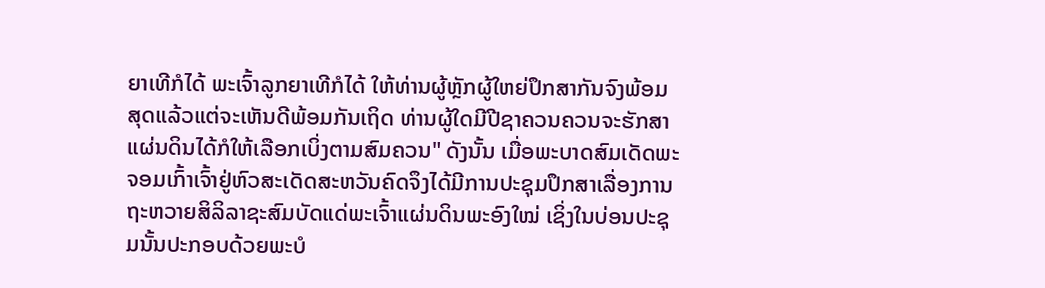ຍາເທີກໍໄດ້ ພະເຈົ້າລູກຍາເທີກໍໄດ້ ໃຫ້ທ່ານຜູ້ຫຼັກຜູ້ໃຫຍ່ປຶກສາກັນຈົງພ້ອມ ສຸດແລ້ວແຕ່ຈະເຫັນດີພ້ອມກັນເຖິດ ທ່ານຜູ້ໃດມີປີຊາຄວນຄວນຈະຮັກສາແຜ່ນດິນໄດ້ກໍໃຫ້ເລືອກເບິ່ງຕາມສົມຄວນ" ດັງນັ້ນ ເມື່ອພະບາດສົມເດັດພະຈອມເກົ້າເຈົ້າຢູ່ຫົວສະເດັດສະຫວັນຄົດຈຶງໄດ້ມີການປະຊຸມປຶກສາເລື່ອງການຖະຫວາຍສິລິລາຊະສົມບັດແດ່ພະເຈົ້າແຜ່ນດິນພະອົງໃໝ່ ເຊິ່ງໃນບ່ອນປະຊຸມນັ້ນປະກອບດ້ວຍພະບໍ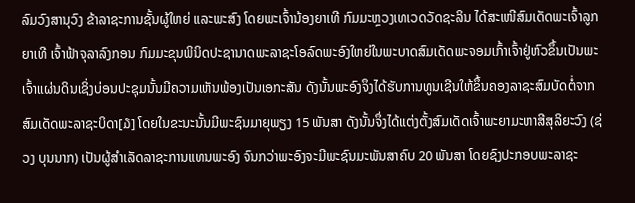ລົມວົງສານຸວົງ ຂ້າລາຊະການຊັ້ນຜູ້ໃຫຍ່ ແລະພະສົງ ໂດຍພະເຈົ້ານ້ອງຍາເທີ ກົມມະຫຼວງເທເວດວັດຊະລິນ ໄດ້ສະເໜີສົມເດັດພະເຈົ້າລູກຍາເທີ ເຈົ້າຟ້າຈຸລາລົງກອນ ກົມມະຂຸນພິນິດປະຊານາດພະລາຊະໂອລົດພະອົງໃຫຍ່ໃນພະບາດສົມເດັດພະຈອມເກົ້າເຈົ້າຢູ່ຫົວຂຶ້ນເປັນພະເຈົ້າແຜ່ນດິນເຊິ່ງບ່ອນປະຊຸມນັ້ນມີຄວາມເຫັນພ້ອງເປັນເອກະສັນ ດັງນັ້ນພະອົງຈຶງໄດ້ຮັບການທູນເຊີນໃຫ້ຂຶ້ນຄອງລາຊະສົມບັດຕໍ່ຈາກສົມເດັດພະລາຊະບິດາ[໓] ໂດຍໃນຂະນະນັ້ນມີພະຊົນມາຍຸພຽງ 15 ພັນສາ ດັງນັ້ນຈຶ່ງໄດ້ແຕ່ງຕັ້ງສົມເດັດເຈົ້າພະຍາມະຫາສີສຸລິຍະວົງ (ຊ່ວງ ບຸນນາກ) ເປັນຜູ້ສຳເລັດລາຊະການແທນພະອົງ ຈົນກວ່າພະອົງຈະມີພະຊົນມະພັນສາຄົບ 20 ພັນສາ ໂດຍຊົງປະກອບພະລາຊະ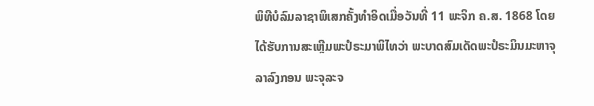ພິທີບໍລົມລາຊາພິເສກຄັ້ງທຳອິດເມື່ອວັນທີ່ 11 ພະຈິກ ຄ.ສ. 1868 ໂດຍໄດ້ຮັບການສະເຫຼີມພະປໍຣະມາພິໄທວ່າ ພະບາດສົມເດັດພະປໍຣະມິນມະຫາຈຸລາລົງກອນ ພະຈຸລະຈ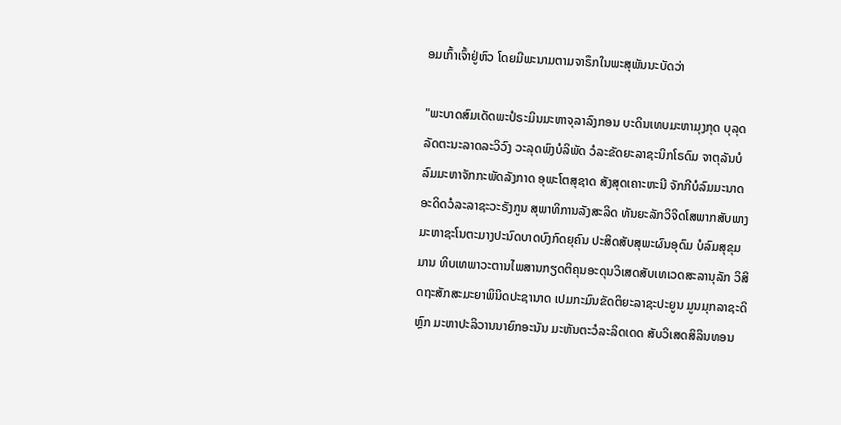ອມເກົ້າເຈົ້າຢູ່ຫົວ ໂດຍມີພະນາມຕາມຈາຣຶກໃນພະສຸພັນນະບັດວ່າ

"ພະບາດສົມເດັດພະປໍຣະມິນມະຫາຈຸລາລົງກອນ ບະດິນເທບມະຫາມຸງກຸດ ບຸລຸດລັດຕະນະລາດລະວິວົງ ວະລຸດພົງບໍລິພັດ ວໍລະຂັດຍະລາຊະນິກໂຣດົມ ຈາຕຸລັນບໍລົມມະຫາຈັກກະພັດລັງກາດ ອຸພະໂຕສຸຊາດ ສັງສຸດເຄາະຫະນີ ຈັກກີບໍລົມມະນາດ ອະດິດວໍລະລາຊະວະຣັງກູນ ສຸພາທິການລັງສະລິດ ທັນຍະລັກວິຈິດໂສພາກສັບພາງມະຫາຊະໂນຕະມາງປະນົດບາດບົງກົດຍຸຄົນ ປະສິດສັບສຸພະຜົນອຸດົມ ບໍລົມສຸຂຸມມານ ທິບເທພາວະຕານໄພສານກຽດຕິຄຸນອະດຸນວິເສດສັບເທເວດສະລານຸລັກ ວິສິດຖະສັກສະມະຍາພິນິດປະຊານາດ ເປມກະມົນຂັດຕິຍະລາຊະປະຍູນ ມູນມຸກລາຊະດິຫຼົກ ມະຫາປະລິວານນາຍົກອະນັນ ມະຫັນຕະວໍລະລິດເດດ ສັບວິເສດສິລິນທອນ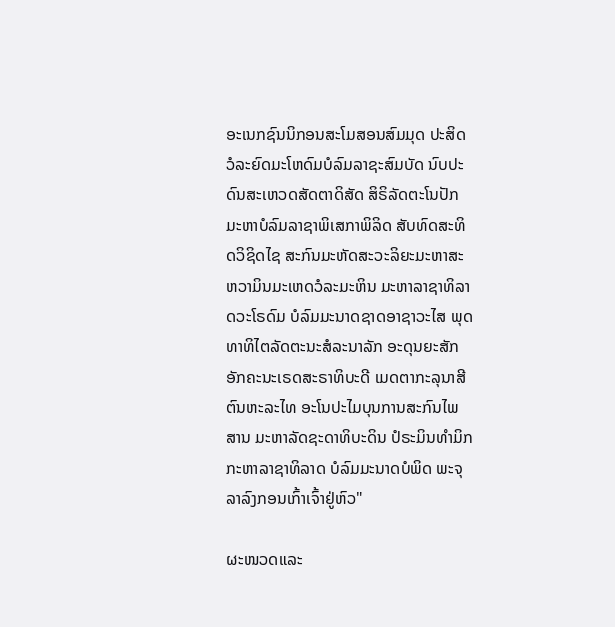ອະເນກຊົນນິກອນສະໂມສອນສົມມຸດ ປະສິດວໍລະຍົດມະໂຫດົມບໍລົມລາຊະສົມບັດ ນົບປະດົນສະເຫວດສັດຕາດິສັດ ສິຣິລັດຕະໂນປັກມະຫາບໍລົມລາຊາພິເສກາພິລິດ ສັບທົດສະທິດວິຊິດໄຊ ສະກົນມະຫັດສະວະລິຍະມະຫາສະຫວາມິນມະເຫດວໍລະມະຫິນ ມະຫາລາຊາທິລາດວະໂຣດົມ ບໍລົມມະນາດຊາດອາຊາວະໄສ ພຸດທາທິໄຕລັດຕະນະສໍລະນາລັກ ອະດຸນຍະສັກອັກຄະນະເຣດສະຣາທິບະດີ ເມດຕາກະລຸນາສີຕົນຫະລະໄທ ອະໂນປະໄມບຸນການສະກົນໄພສານ ມະຫາລັດຊະດາທິບະດິນ ປໍຣະມິນທຳມິກກະຫາລາຊາທິລາດ ບໍລົມມະນາດບໍພິດ ພະຈຸລາລົງກອນເກົ້າເຈົ້າຢູ່ຫົວ"

ຜະໜວດແລະ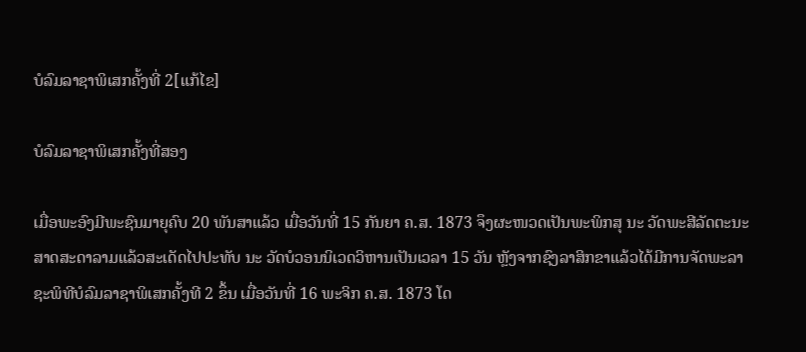ບໍລົມລາຊາພິເສກຄັ້ງທີ່ 2[ແກ້ໄຂ]

ບໍລົມລາຊາພິເສກຄັ້ງທີ່ສອງ

ເມື່ອພະອົງມີພະຊົນມາຍຸຄົບ 20 ພັນສາແລ້ວ ເມື່ອວັນທີ່ 15 ກັນຍາ ຄ.ສ. 1873 ຈຶງຜະໜວດເປັນພະພິກສຸ ນະ ວັດພະສີລັດຕະນະສາດສະດາລາມແລ້ວສະເດັດໄປປະທັບ ນະ ວັດບໍວອນນິເວດວິຫານເປັນເວລາ 15 ວັນ ຫຼັງຈາກຊົງລາສິກຂາແລ້ວໄດ້ມີການຈັດພະລາຊະພິທີບໍລົມລາຊາພິເສກຄັ້ງທີ 2 ຂຶ້ນ ເມື່ອວັນທີ່ 16 ພະຈິກ ຄ.ສ. 1873 ໂດ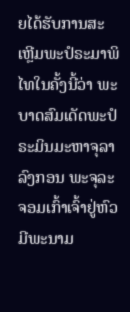ຍໄດ້ຮັບການສະເຫຼີມພະປໍຣະມາພິໄທໃນຄັ້ງນີ້ວ່າ ພະບາດສົມເດັດພະປໍຣະມິນມະຫາຈຸລາລົງກອນ ພະຈຸລະຈອມເກົ້າເຈົ້າຢູ່ຫົວ ມີພະນາມ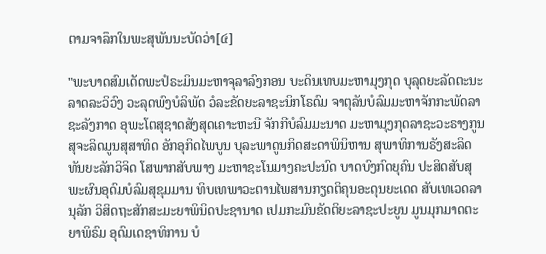ຕາມຈາລຶກໃນພະສຸພັນນະບັດວ່າ[໔]

"ພະບາດສົມເດັດພະປໍຣະມິນມະຫາຈຸລາລົງກອນ ບະດິນເທບມະຫາມຸງກຸດ ບຸລຸດຍະລັດຕະນະລາດລະວິວົງ ວະລຸດພົງບໍລິພັດ ວໍລະຂັດຍະລາຊະນິກໂຣດົມ ຈາຕຸລັນບໍລົມມະຫາຈັກກະພັດລາຊະລັງກາດ ອຸພະໂຕສຸຊາດສັງສຸດເຄາະຫະນີ ຈັກກີບໍລົມມະນາດ ມະຫາມຸງກຸດລາຊະວະຣາງກູນ ສຸຈະລິດມູນສຸສາທິດ ອັກອຸກິດໄພບູນ ບຸລະພາດູນກິດສະດາພິນິຫານ ສຸພາທິການຣັງສະລິດ ທັນຍະລັກວິຈິດ ໂສພາກສັບພາງ ມະຫາຊະໂນມາງຄະປະນົດ ບາດບົງກົດຍຸຄົນ ປະສິດສັບສຸພະຜົນອຸດົມບໍລົມສຸຂຸມມານ ທິບເທພາວະຕານໄພສານກຽດຕິຄຸນອະດຸນຍະເດດ ສັບເທເວດລານຸລັກ ວິສິດຖະສັກສະມະຍາພິນິດປະຊານາດ ເປມກະມົນຂັດຕິຍະລາຊະປະຍູນ ມູນມຸກມາດຕະຍາພິຣົມ ອຸດົມເດຊາທິການ ບໍ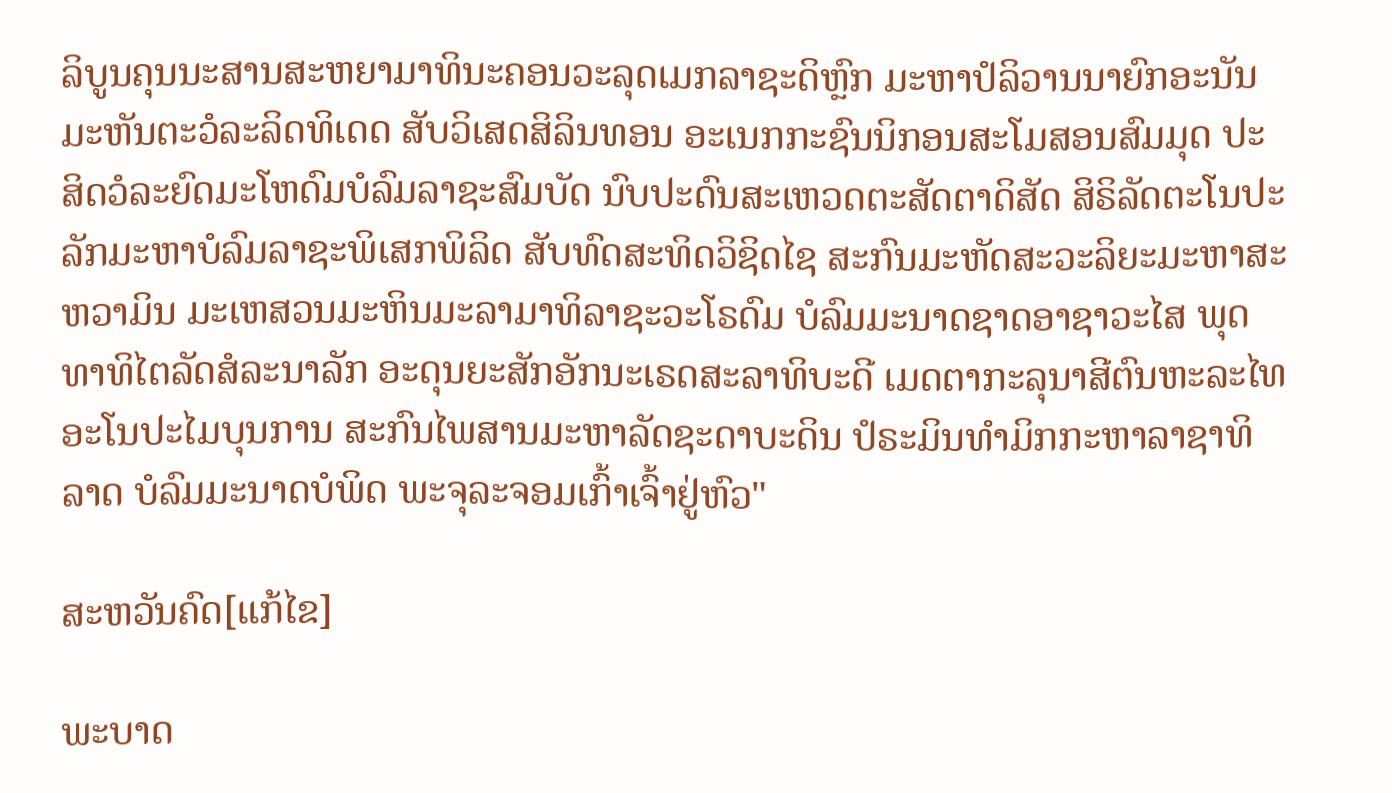ລິບູນຄຸນນະສານສະຫຍາມາທິນະຄອນວະລຸດເມກລາຊະດິຫຼົກ ມະຫາປໍລິວານນາຍົກອະນັນມະຫັນຕະວໍລະລິດທິເດດ ສັບວິເສດສິລິນທອນ ອະເນກກະຊົນນິກອນສະໂມສອນສົມມຸດ ປະສິດວໍລະຍົດມະໂຫດົມບໍລົມລາຊະສົມບັດ ນົບປະດົນສະເຫວດຕະສັດຕາດິສັດ ສິຣິລັດຕະໂນປະລັກມະຫາບໍລົມລາຊະພິເສກພິລິດ ສັບທົດສະທິດວິຊິດໄຊ ສະກົນມະຫັດສະວະລິຍະມະຫາສະຫວາມິນ ມະເຫສວນມະຫິນມະລາມາທິລາຊະວະໂຣດົມ ບໍລົມມະນາດຊາດອາຊາວະໄສ ພຸດທາທິໄຕລັດສໍລະນາລັກ ອະດຸນຍະສັກອັກນະເຣດສະລາທິບະດີ ເມດຕາກະລຸນາສີຕົນຫະລະໄທ ອະໂນປະໄມບຸນການ ສະກົນໄພສານມະຫາລັດຊະດາບະດິນ ປໍຣະມິນທຳມິກກະຫາລາຊາທິລາດ ບໍລົມມະນາດບໍພິດ ພະຈຸລະຈອມເກົ້າເຈົ້າຢູ່ຫົວ"

ສະຫວັນຄົດ[ແກ້ໄຂ]

ພະບາດ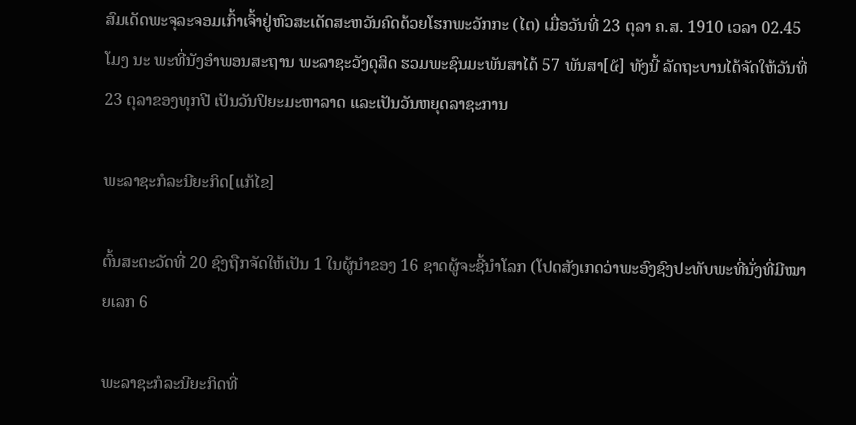ສົມເດັດພະຈຸລະຈອມເກົ້າເຈົ້າຢູ່ຫົວສະເດັດສະຫວັນຄົດດ້ວຍໂຮກພະວັກກະ (ໄຕ) ເມື່ອວັນທີ່ 23 ຕຸລາ ຄ.ສ. 1910 ເວລາ 02.45 ໂມງ ນະ ພະທີ່ນັງອຳພອນສະຖານ ພະລາຊະວັງດຸສິດ ຮວມພະຊົນມະພັນສາໄດ້ 57 ພັນສາ[໕] ທັງນີ້ ລັດຖະບານໄດ້ຈັດໃຫ້ວັນທີ່ 23 ຕຸລາຂອງທຸກປີ ເປັນວັນປິຍະມະຫາລາດ ແລະເປັນວັນຫຍຸດລາຊະການ

ພະລາຊະກໍລະນີຍະກິດ[ແກ້ໄຂ]

ຕົ້ນສະຕະວັດທີ່ 20 ຊົງຖືກຈັດໃຫ້ເປັນ 1 ໃນຜູ້ນຳຂອງ 16 ຊາດຜູ້ຈະຊີ້ນຳໂລກ (ໂປດສັງເກດວ່າພະອົງຊົງປະທັບພະທີ່ນັ່ງທີ່ມີໝາຍເລກ 6

ພະລາຊະກໍລະນີຍະກິດທີ່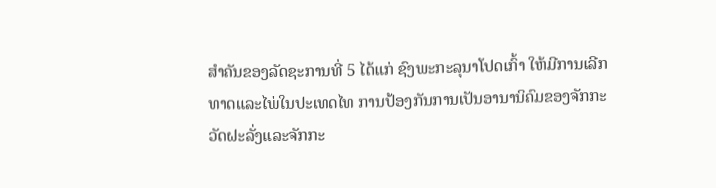ສຳຄັນຂອງລັດຊະການທີ່ 5 ໄດ້ແກ່ ຊົງພະກະລຸນາໂປດເກົ້າ ໃຫ້ມີການເລີກທາດແລະໄພ່ໃນປະເທດໄທ ການປ້ອງກັນການເປັນອານານິຄົມຂອງຈັກກະວັດຝະລັ່ງແລະຈັກກະ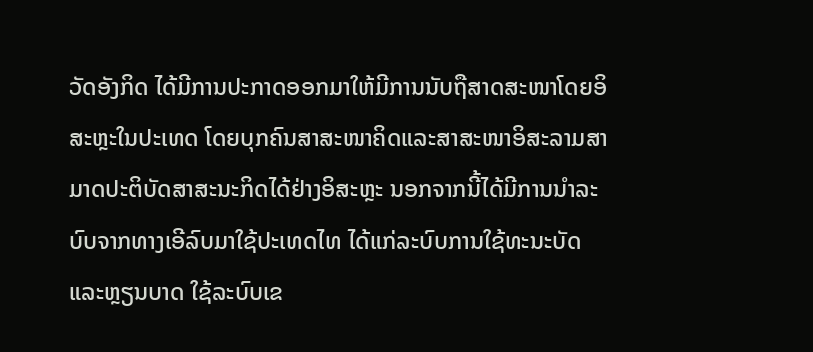ວັດອັງກິດ ໄດ້ມີການປະກາດອອກມາໃຫ້ມີການນັບຖືສາດສະໜາໂດຍອິສະຫຼະໃນປະເທດ ໂດຍບຸກຄົນສາສະໜາຄິດແລະສາສະໜາອິສະລາມສາມາດປະຕິບັດສາສະນະກິດໄດ້ຢ່າງອິສະຫຼະ ນອກຈາກນີ້ໄດ້ມີການນຳລະບົບຈາກທາງເອີລົບມາໃຊ້ປະເທດໄທ ໄດ້ແກ່ລະບົບການໃຊ້ທະນະບັດແລະຫຼຽນບາດ ໃຊ້ລະບົບເຂ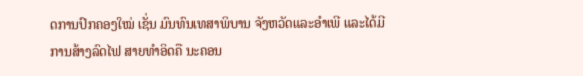ດການປົກຄອງໃໝ່ ເຊັ່ນ ມົນທົນເທສາພິບານ ຈັງຫວັດແລະອຳເພີ ແລະໄດ້ມີການສ້າງລົດໄຟ ສາຍທຳອິດຄື ນະຄອນ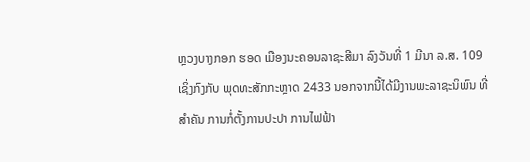ຫຼວງບາງກອກ ຮອດ ເມືອງນະຄອນລາຊະສີມາ ລົງວັນທີ່ 1 ມີນາ ລ.ສ. 109 ເຊິ່ງກົງກັບ ພຸດທະສັກກະຫຼາດ 2433 ນອກຈາກນີ້ໄດ້ມີງານພະລາຊະນິພົນ ທີ່ສຳຄັນ ການກໍ່ຕັ້ງການປະປາ ການໄຟຟ້າ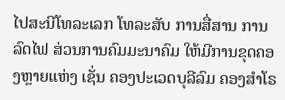ໄປສະນີໂທລະເລກ ໂທລະສັບ ການສື່ສານ ການລົດໄຟ ສ່ວນການຄົມມະນາຄົມ ໃຫ້ມີການຂຸດຄອງຫຼາຍແຫ່ງ ເຊັ່ນ ຄອງປະເວດບຸລີລົມ ຄອງສຳໂຣ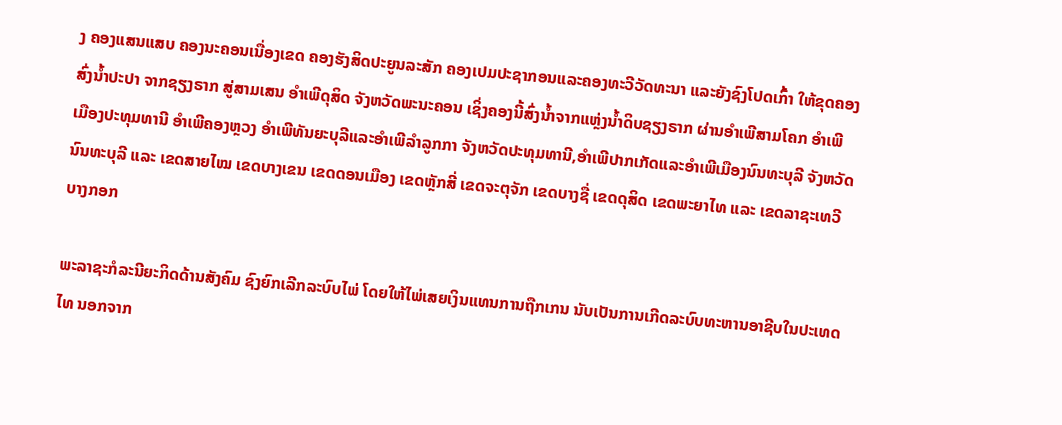ງ ຄອງແສນແສບ ຄອງນະຄອນເນື່ອງເຂດ ຄອງຮັງສິດປະຍູນລະສັກ ຄອງເປມປະຊາກອນແລະຄອງທະວີວັດທະນາ ແລະຍັງຊົງໂປດເກົ້າ ໃຫ້ຂຸດຄອງສົ່ງນ້ຳປະປາ ຈາກຊຽງຣາກ ສູ່ສາມເສນ ອຳເພີດຸສິດ ຈັງຫວັດພະນະຄອນ ເຊິ່ງຄອງນີ້ສົ່ງນ້ຳຈາກແຫຼ່ງນ້ຳດິບຊຽງຣາກ ຜ່ານອຳເພີສາມໂຄກ ອຳເພີເມືອງປະທຸມທານີ ອຳເພີຄອງຫຼວງ ອຳເພີທັນຍະບຸລີແລະອຳເພີລຳລູກກາ ຈັງຫວັດປະທຸມທານີ,ອຳເພີປາກເກັດແລະອຳເພີເມືອງນົນທະບຸລີ ຈັງຫວັດນົນທະບຸລີ ແລະ ເຂດສາຍໄໝ ເຂດບາງເຂນ ເຂດດອນເມືອງ ເຂດຫຼັກສີ່ ເຂດຈະຕຸຈັກ ເຂດບາງຊື່ ເຂດດຸສິດ ເຂດພະຍາໄທ ແລະ ເຂດລາຊະເທວີ ບາງກອກ

ພະລາຊະກໍລະນີຍະກິດດ້ານສັງຄົມ ຊົງຍົກເລີກລະບົບໄພ່ ໂດຍໃຫ້ໄພ່ເສຍເງິນແທນການຖືກເກນ ນັບເປັນການເກີດລະບົບທະຫານອາຊີບໃນປະເທດໄທ ນອກຈາກ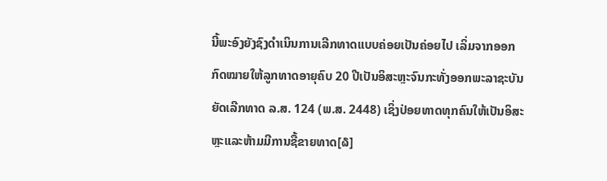ນີ້ພະອົງຍັງຊົງດຳເນິນການເລີກທາດແບບຄ່ອຍເປັນຄ່ອຍໄປ ເລິ່ມຈາກອອກກົດໝາຍໃຫ້ລູກທາດອາຍຸຄົບ 20 ປີເປັນອິສະຫຼະຈົນກະທັ່ງອອກພະລາຊະບັນຍັດເລີກທາດ ລ.ສ. 124 (ພ.ສ. 2448) ເຊິ່ງປ່ອຍທາດທຸກຄົນໃຫ້ເປັນອິສະຫຼະແລະຫ້າມມີການຊື້ຂາຍທາດ[໖]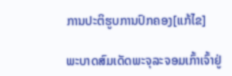ການປະຕິຮູບການປົກຄອງ[ແກ້ໄຂ]

ພະບາດສົມເດັດພະຈຸລະຈອມເກົ້າເຈົ້າຢູ່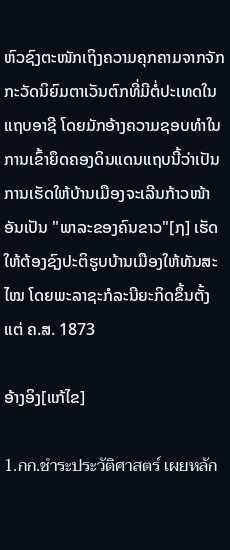ຫົວຊົງຕະໜັກເຖິງຄວາມຄຸກຄາມຈາກຈັກກະວັດນິຍົມຕາເວັນຕົກທີ່ມີຕໍ່ປະເທດໃນແຖບອາຊີ ໂດຍມັກອ້າງຄວາມຊອບທຳໃນການເຂົ້າຍຶດຄອງດິນແດນແຖບນີ້ວ່າເປັນການເຮັດໃຫ້ບ້ານເມືອງຈະເລີນກ້າວໜ້າອັນເປັນ "ພາລະຂອງຄົນຂາວ"[໗] ເຮັດໃຫ້ຕ້ອງຊົງປະຕິຮູບບ້ານເມືອງໃຫ້ທັນສະໄໝ ໂດຍພະລາຊະກໍລະນີຍະກິດຂຶ້ນຕັ້ງແຕ່ ຄ.ສ. 1873

ອ້າງອິງ[ແກ້ໄຂ]

1.กก.ชำระประวัติศาสตร์ เผยหลัก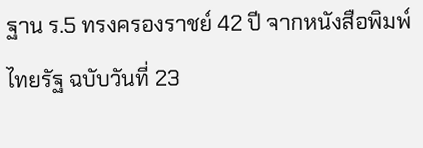ฐาน ร.5 ทรงครองราชย์ 42 ปี จากหนังสือพิมพ์ไทยรัฐ ฉบับวันที่ 23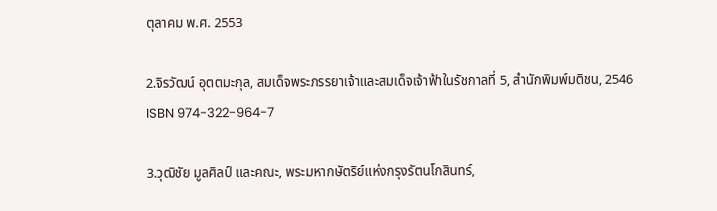ตุลาคม พ.ศ. 2553

2.จิรวัฒน์ อุตตมะกุล, สมเด็จพระภรรยาเจ้าและสมเด็จเจ้าฟ้าในรัชกาลที่ 5, สำนักพิมพ์มติชน, 2546 ISBN 974-322-964-7

3.วุฒิชัย มูลศิลป์ และคณะ, พระมหากษัตริย์แห่งกรุงรัตนโกสินทร์,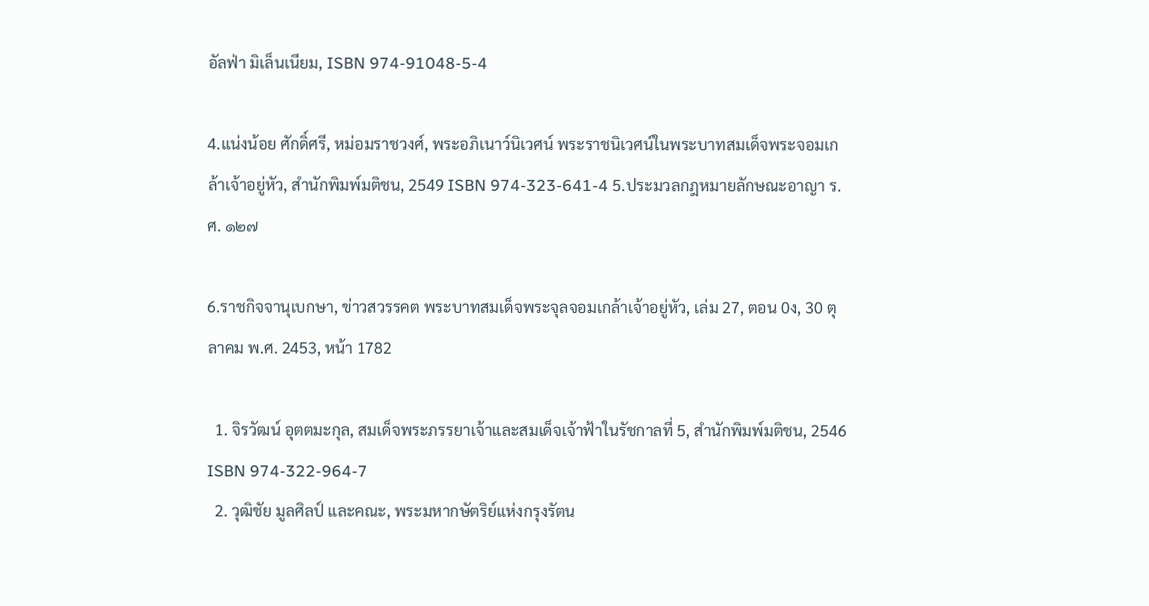อัลฟ่า มิเล็นเนียม, ISBN 974-91048-5-4

4.แน่งน้อย ศักดิ์ศรี, หม่อมราชวงศ์, พระอภิเนาว์นิเวศน์ พระราชนิเวศน์ในพระบาทสมเด็จพระจอมเกล้าเจ้าอยู่หัว, สำนักพิมพ์มติชน, 2549 ISBN 974-323-641-4 5.ประมวลกฎหมายลักษณะอาญา ร.ศ. ๑๒๗

6.ราชกิจจานุเบกษา, ข่าวสวรรคต พระบาทสมเด็จพระจุลจอมเกล้าเจ้าอยู่หัว, เล่ม 27, ตอน 0ง, 30 ตุลาคม พ.ศ. 2453, หน้า 1782

  1. จิรวัฒน์ อุตตมะกุล, สมเด็จพระภรรยาเจ้าและสมเด็จเจ้าฟ้าในรัชกาลที่ 5, สำนักพิมพ์มติชน, 2546 ISBN 974-322-964-7
  2. วุฒิชัย มูลศิลป์ และคณะ, พระมหากษัตริย์แห่งกรุงรัตน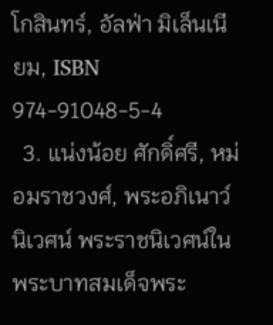โกสินทร์, อัลฟ่า มิเล็นเนียม, ISBN 974-91048-5-4
  3. แน่งน้อย ศักดิ์ศรี, หม่อมราชวงศ์, พระอภิเนาว์นิเวศน์ พระราชนิเวศน์ในพระบาทสมเด็จพระ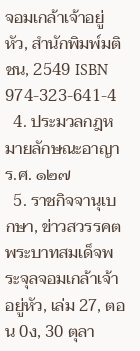จอมเกล้าเจ้าอยู่หัว, สำนักพิมพ์มติชน, 2549 ISBN 974-323-641-4
  4. ประมวลกฎหมายลักษณะอาญา ร.ศ. ๑๒๗
  5. ราชกิจจานุเบกษา, ข่าวสวรรคต พระบาทสมเด็จพระจุลจอมเกล้าเจ้าอยู่หัว, เล่ม 27, ตอน 0ง, 30 ตุลา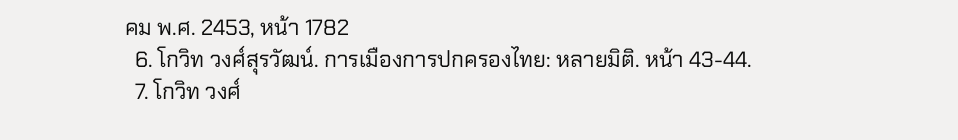คม พ.ศ. 2453, หน้า 1782
  6. โกวิท วงศ์สุรวัฒน์. การเมืองการปกครองไทย: หลายมิติ. หน้า 43-44.
  7. โกวิท วงศ์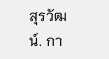สุรวัฒน์. กา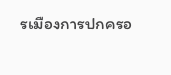รเมืองการปกครอ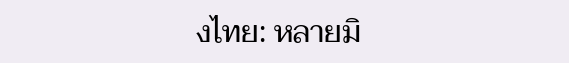งไทย: หลายมิ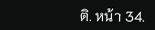ติ. หน้า 34.